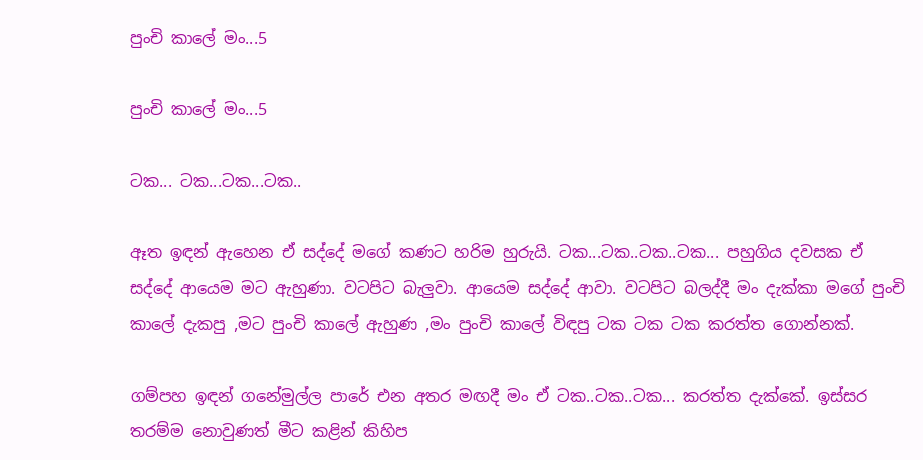පුංචි කාලේ මං...5

පුංචි කාලේ මං...5

ටක... ටක...ටක...ටක..

ඈත ඉඳන් ඇහෙන ඒ සද්දේ මගේ කණට හරිම හුරුයි. ටක...ටක..ටක..ටක... පහුගිය දවසක ඒ සද්දේ ආයෙම මට ඇහුණා. වටපිට බැලුවා. ආයෙම සද්දේ ආවා. වටපිට බලද්දී මං දැක්කා මගේ පුංචි කාලේ දැකපු ,මට පුංචි කාලේ ඇහුණ ,මං පුංචි කාලේ විඳපු ටක ටක ටක කරත්ත ගොන්නක්.

ගම්පහ ඉඳන් ගනේමුල්ල පාරේ එන අතර මඟදී මං ඒ ටක..ටක..ටක... කරත්ත දැක්කේ. ඉස්සර තරම්ම නොවුණත් මීට කළින් කිහිප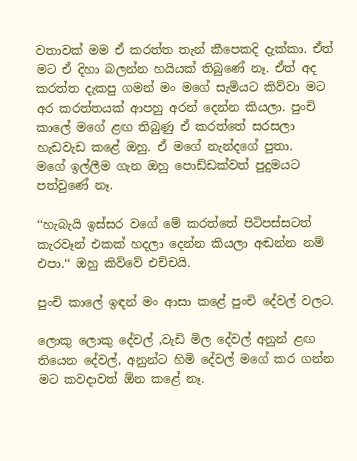වතාවක් මම ඒ කරත්ත තැන් කීපෙකදි දැක්කා. ඒත් මට ඒ දිහා බලන්න හයියක් තිබුණේ නෑ. ඒත් අද කරත්ත දැකපු ගමන් මං මගේ සැමියට කිව්වා මට අර කරත්තයක් ආපහු අරන් දෙන්න කියලා. පුංචි කාලේ මගේ ළඟ තිබුණු ඒ කරත්තේ සරසලා හැඩවැඩ කළේ ඔහු. ඒ මගේ නැන්දගේ පුතා.
මගේ ඉල්ලීම ගැන ඔහු පොඩ්ඩක්වත් පුදුමයට පත්වුණේ නෑ.

‘‘හැබැයි ඉස්සර වගේ මේ කරත්තේ පිටිපස්සටත් කැරවෑන් එකක් හදලා දෙන්න කියලා අඬන්න නම් එපා.‘‘ ඔහු කිව්වේ එච්චයි.

පුංචි කාලේ ඉඳන් මං ආසා කළේ පුංචි දේවල් වලට.

ලොකු ලොකු දේවල් ,වැඩි මිල දේවල් අනුන් ළඟ තියෙන දේවල්, අනුන්ට හිමි දේවල් මගේ කර ගන්න මට කවදාවත් ඕන කළේ නෑ.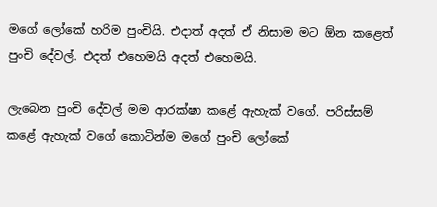මගේ ලෝකේ හරිම පුංචියි. එදාත් අදත් ඒ නිසාම මට ඕන කළෙත් පුංචි දේවල්. එදත් එහෙමයි අදත් එහෙමයි.

ලැබෙන පුංචි දේවල් මම ආරක්ෂා කළේ ඇහැක් වගේ. පරිස්සම් කළේ ඇහැක් වගේ කොටින්ම මගේ පුංචි ලෝකේ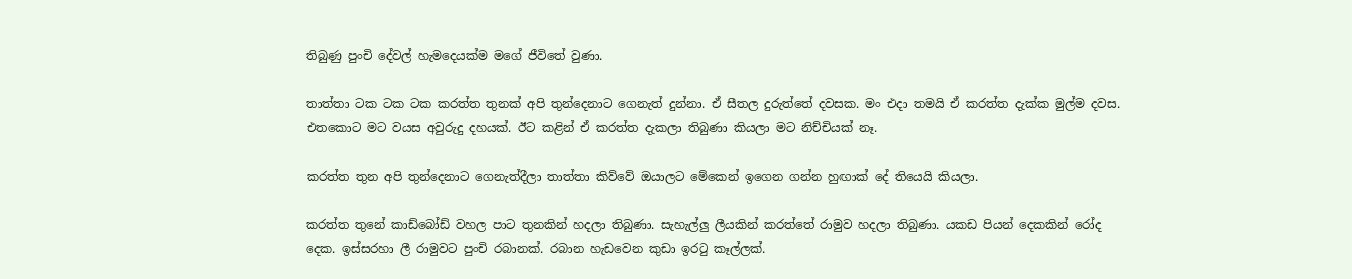තිබුණු පුංචි දේවල් හැමදෙයක්ම මගේ ජීවිතේ වුණා.

තාත්තා ටක ටක ටක කරත්ත තුනක් අපි තුන්දෙනාට ගෙනැත් දුන්නා. ඒ සීතල දුරුත්තේ දවසක. මං එදා තමයි ඒ කරත්ත දැක්ක මුල්ම දවස. එතකොට මට වයස අවුරුදු දහයක්. ඊට කළින් ඒ කරත්ත දැකලා තිබුණා කියලා මට නිච්චියක් නෑ.

කරත්ත තුන අපි තුන්දෙනාට ගෙනැත්දීලා තාත්තා කිව්වේ ඔයාලට මේකෙන් ඉගෙන ගන්න හුඟාක් දේ තියෙයි කියලා.

කරත්ත තුනේ කාඩ්බෝඩ් වහල පාට තුනකින් හදලා තිබුණා. සැහැල්ලු ලීයකින් කරත්තේ රාමුව හදලා තිබුණා. යකඩ පියන් දෙකකින් රෝද දෙක. ඉස්සරහා ලී රාමුවට පුංචි රබානක්. රබාන හැඩවෙන කුඩා ඉරටු කෑල්ලක්.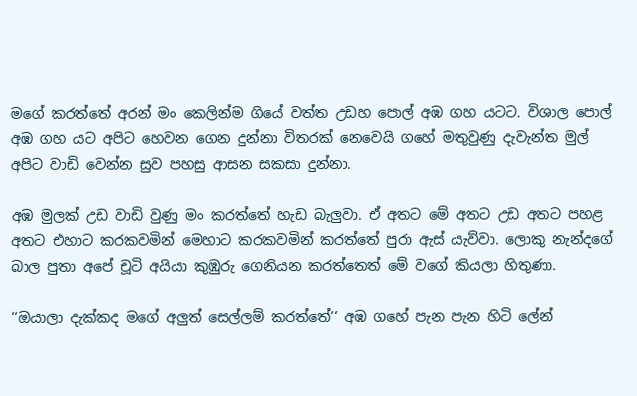මගේ කරත්තේ අරන් මං කෙලින්ම ගියේ වත්ත උඩහ පොල් අඹ ගහ යටට. විශාල පොල් අඹ ගහ යට අපිට හෙවන ගෙන දුන්නා විතරක් නෙවෙයි ගහේ මතුවුණු දැවැන්ත මුල් අපිට වාඩි වෙන්න සුව පහසු ආසන සකසා දුන්නා.

අඹ මුලක් උඩ වාඩි වුණු මං කරත්තේ හැඩ බැලුවා. ඒ අතට මේ අතට උඩ අතට පහළ අතට එහාට කරකවමින් මෙහාට කරකවමින් කරත්තේ පුරා ඇස් යැව්වා. ලොකු නැන්දගේ බාල පුතා අපේ චූටි අයියා කුඹුරු ගෙනියන කරත්තෙත් මේ වගේ කියලා හිතුණා.

‘‘ඔයාලා දැක්කද මගේ අලුත් සෙල්ලම් කරත්තේ‘‘ අඹ ගහේ පැන පැන හිටි ලේන්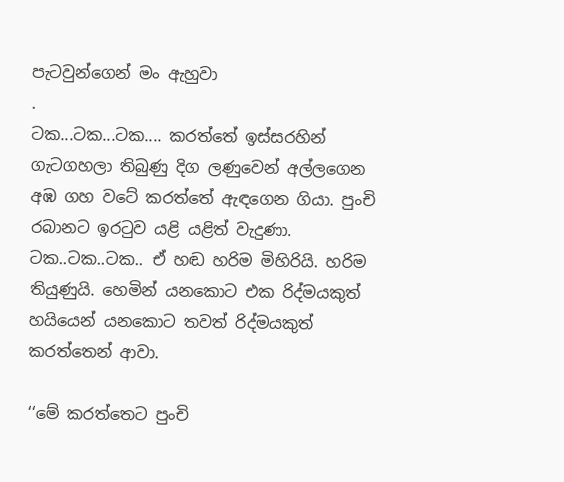පැටවුන්ගෙන් මං ඇහුවා
.
ටක...ටක...ටක.... කරත්තේ ඉස්සරහින් ගැටගහලා තිබුණු දිග ලණුවෙන් අල්ලගෙන අඹ ගහ වටේ කරත්තේ ඇඳගෙන ගියා. පුංචි රබානට ඉරටුව යළි යළිත් වැදුණා. ටක..ටක..ටක.. ඒ හඬ හරිම මිහිරියි. හරිම තියුණුයි. හෙමින් යනකොට එක රිද්මයකුත් හයියෙන් යනකොට තවත් රිද්මයකුත් කරත්තෙන් ආවා.

‘‘මේ කරත්තෙට පුංචි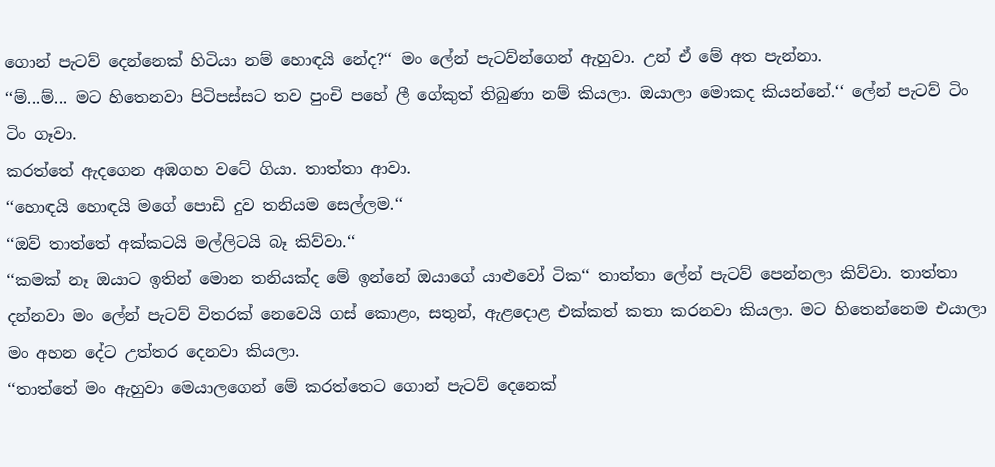ගොන් පැටව් දෙන්නෙක් හිටියා නම් හොඳයි නේද?‘‘ මං ලේන් පැටව්න්ගෙන් ඇහුවා. උන් ඒ මේ අත පැන්නා.
‘‘ම්...ම්... මට හිතෙනවා පිටිපස්සට තව පුංචි පහේ ලී ගේකුත් තිබුණා නම් කියලා. ඔයාලා මොකද කියන්නේ.‘‘ ලේන් පැටව් ටිං ටිං ගෑවා.
කරත්තේ ඇදගෙන අඹගහ වටේ ගියා. තාත්තා ආවා.
‘‘හොඳයි හොඳයි මගේ පොඩි දුව තනියම සෙල්ලම.‘‘
‘‘ඔව් තාත්තේ අක්කටයි මල්ලිටයි බෑ කිව්වා.‘‘
‘‘කමක් නෑ ඔයාට ඉතින් මොන තනියක්ද මේ ඉන්නේ ඔයාගේ යාළුවෝ ටික‘‘ තාත්තා ලේන් පැටව් පෙන්නලා කිව්වා. තාත්තා දන්නවා මං ලේන් පැටව් විතරක් නෙවෙයි ගස් කොළං, සතුන්, ඇළදොළ එක්කත් කතා කරනවා කියලා. මට හිතෙන්නෙම එයාලා මං අහන දේට උත්තර දෙනවා කියලා.
‘‘තාත්තේ මං ඇහුවා මෙයාලගෙන් මේ කරත්තෙට ගොන් පැටව් දෙනෙක්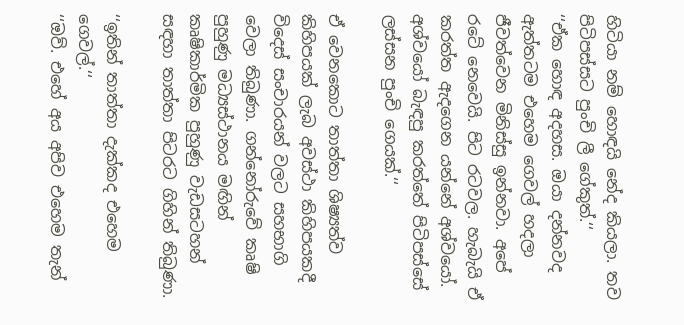හිටියා නම් හොඳයි නේද කියලා. තව පිටිපස්සට පුංචි ලී ගේකුත්.‘‘
‘‘ඒක හොඳ අදහස. ඔයා දන්නවද ඇත්තටම එහෙම ගෙවල් හදලා ජීවත්වෙන මිනිස්සු ඉන්නවා. අපේ රටේ නෙවෙයි. පිට රටවල. හැබැයි ඒ කරත්ත ඇදගෙන යන්නේ අශ්වයෝ. අශ්වයෝ බැඳපු කරත්තේ පිටිපස්සේ ලස්සන පුංචි ගෙයක්.‘‘

ඒ වෙනකොට තාත්තා ශිෂ්‍යත්ව කිහිපයක් ලැබ අවස්ථා කිහිපයකදී විදෙස් සංචාරයන් වලට සහභාගි වෙලා තිබුණා. ගන්නෝරුවේ කෘෂි පුහුණු මධ්‍යස්ථානය මඟින් කෘෂිකාර්මික පුහුණු වැඩසටහන් සඳහා තාත්තා පිටරට ගිහින් තිබුණා.

‘‘ඉතින් තාත්තා දැක්කද එහෙම ගෙවල්.‘‘
‘‘ඔව්. එහේ අය අපිව එහෙම තැන්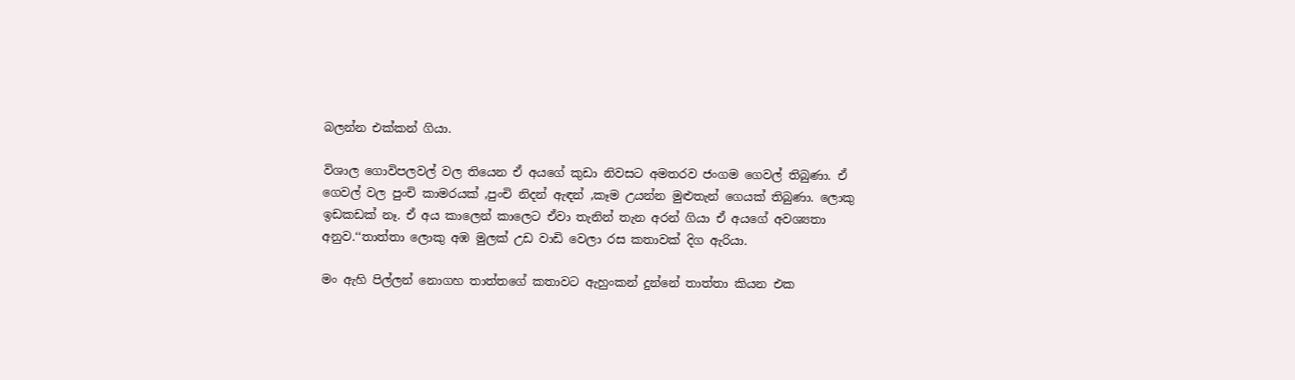බලන්න එක්කන් ගියා.

විශාල ගොවිපලවල් වල තියෙන ඒ අයගේ කුඩා නිවසට අමතරව ජංගම ගෙවල් තිබුණා. ඒ ගෙවල් වල පුංචි කාමරයක් ,පුංචි නිදන් ඇඳන් ,කෑම උයන්න මුළුතැන් ගෙයක් තිබුණා. ලොකු ඉඩකඩක් නෑ. ඒ අය කාලෙන් කාලෙට ඒවා තැනින් තැන අරන් ගියා ඒ අයගේ අවශ්‍යතා අනුව.‘‘තාත්තා ලොකු අඹ මුලක් උඩ වාඩි වෙලා රස කතාවක් දිග ඇරියා.

මං ඇහි පිල්ලන් නොගහ තාත්තගේ කතාවට ඇහුංකන් දුන්නේ තාත්තා කියන එක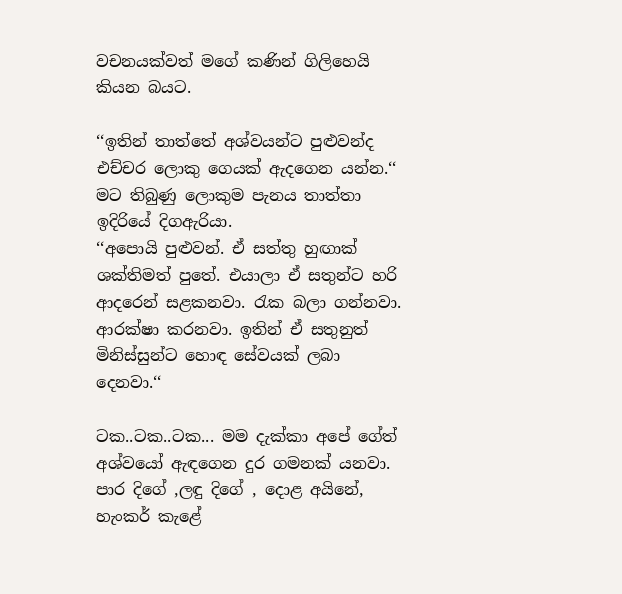වචනයක්වත් මගේ කණින් ගිලිහෙයි කියන බයට.

‘‘ඉතින් තාත්තේ අශ්වයන්ට පුළුවන්ද එච්චර ලොකු ගෙයක් ඇදගෙන යන්න.‘‘ මට තිබුණු ලොකුම පැනය තාත්තා ඉදිරියේ දිගඇරියා.
‘‘අපොයි පුළුවන්. ඒ සත්තු හුඟාක් ශක්තිමත් පුතේ. එයාලා ඒ සතුන්ට හරි ආදරෙන් සළකනවා. රැක බලා ගන්නවා. ආරක්ෂා කරනවා. ඉතින් ඒ සතුනුත් මිනිස්සුන්ට හොඳ සේවයක් ලබා දෙනවා.‘‘

ටක..ටක..ටක... මම දැක්කා අපේ ගේත් අශ්වයෝ ඇඳගෙන දුර ගමනක් යනවා. පාර දිගේ ,ලඳු දිගේ , දොළ අයිනේ, හැංකර් කැළේ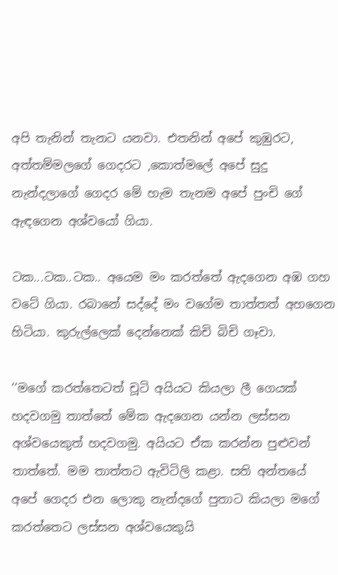අපි තැනින් තැනට යනවා. එතනින් අපේ කුඹුරට, අත්තම්මලගේ ගෙදරට ,කොත්මලේ අපේ සුදු නැන්දලාගේ ගෙදර මේ හැම තැනම අපේ පුංචි ගේ ඇඳගෙන අශ්වයෝ ගියා.

ටක...ටක..ටක.. අයෙම මං කරත්තේ ඇදගෙන අඹ ගහ වටේ ගියා. රබානේ සද්දේ මං වගේම තාත්තත් අහගෙන හිටියා. කුරුල්ලෙක් දෙන්නෙක් කිචි බිචි ගෑවා.

‘‘මගේ කරත්තෙටත් චූටි අයියට කියලා ලී ගෙයක් හදවගමු තාත්තේ මේක ඇදගෙන යන්න ලස්සන අශ්වයෙකුත් හදවගමු. අයියට ඒක කරන්න පුළුවන් තාත්තේ. මම තාත්තට ඇවිටිලි කළා. සති අන්තයේ අපේ ගෙදර එන ලොකු නැන්දගේ පුතාට කියලා මගේ කරත්තෙට ලස්සන අශ්වයෙකුයි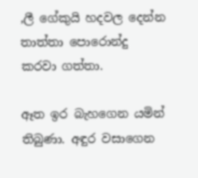,ලී ගේකුයි හදවල දෙන්න තාත්තා පොරොන්දු කරවා ගත්තා.

ඈත ඉර බැහගෙන යමින් තිබුණා. අඳුර වසාගෙන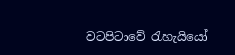වටපිටාවේ රැහැයියෝ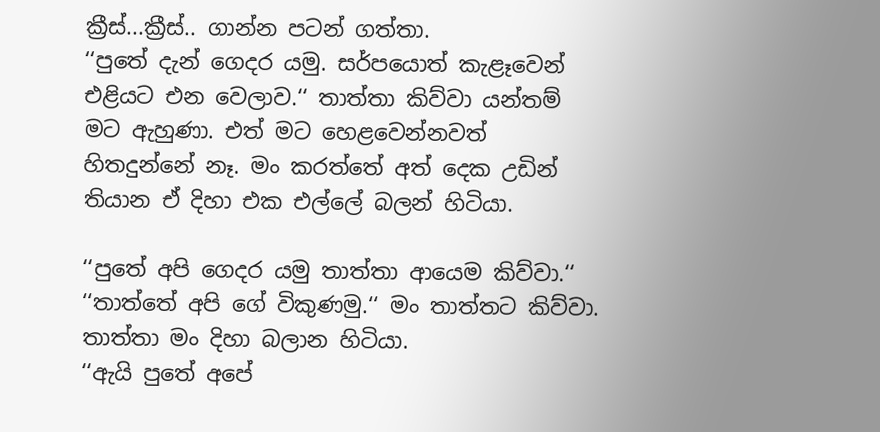ක්‍රීස්...ක්‍රීස්.. ගාන්න පටන් ගත්තා.
‘‘පුතේ දැන් ගෙදර යමු. සර්පයොත් කැළෑවෙන් එළියට එන වෙලාව.‘‘ තාත්තා කිව්වා යන්තම් මට ඇහුණා. එත් මට හෙළවෙන්නවත් හිතදුන්නේ නෑ. මං කරත්තේ අත් දෙක උඩින් තියාන ඒ දිහා එක එල්ලේ බලන් හිටියා.

‘‘පුතේ අපි ගෙදර යමු තාත්තා ආයෙම කිව්වා.‘‘
‘‘තාත්තේ අපි ගේ විකුණමු.‘‘ මං තාත්තට කිව්වා. තාත්තා මං දිහා බලාන හිටියා.
‘‘ඇයි පුතේ අපේ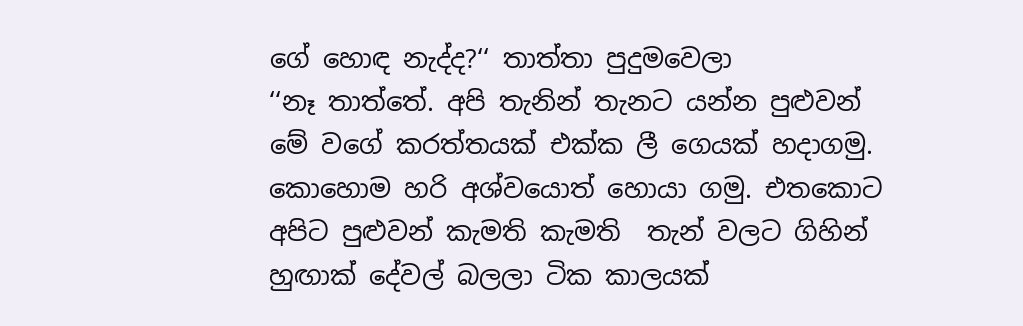ගේ හොඳ නැද්ද?‘‘ තාත්තා පුදුමවෙලා
‘‘නෑ තාත්තේ. අපි තැනින් තැනට යන්න පුළුවන් මේ වගේ කරත්තයක් එක්ක ලී ගෙයක් හදාගමු. කොහොම හරි අශ්වයොත් හොයා ගමු. එතකොට අපිට පුළුවන් කැමති කැමති  තැන් වලට ගිහින් හුඟාක් දේවල් බලලා ටික කාලයක්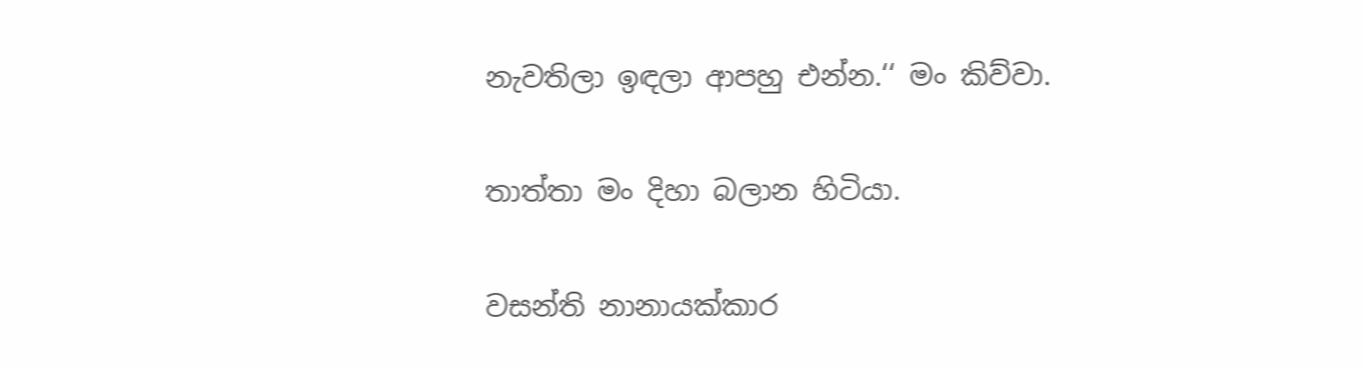නැවතිලා ඉඳලා ආපහු එන්න.‘‘ මං කිව්වා.

තාත්තා මං දිහා බලාන හිටියා.

වසන්ති නානායක්කාර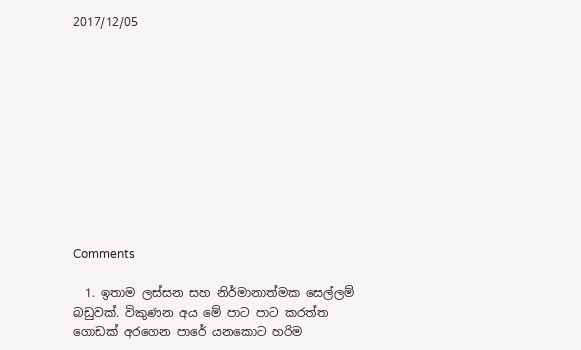2017/12/05











Comments

  1. ඉතාම ලස්සන සහ නිර්මානාත්මක සෙල්ලම් බඩුවක්. විකුණන අය මේ පාට පාට කරත්ත ගොඩක් අරගෙන පාරේ යනකොට හරිම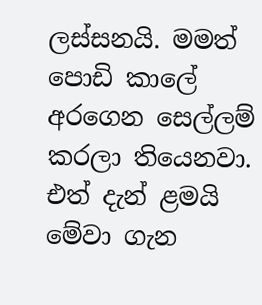ලස්සනයි. මමත් පොඩි කාලේ අරගෙන සෙල්ලම් කරලා තියෙනවා. එත් දැන් ළමයි මේවා ගැන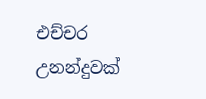එච්චර උනන්දුවක්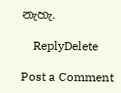නැහැ.

    ReplyDelete

Post a Comment